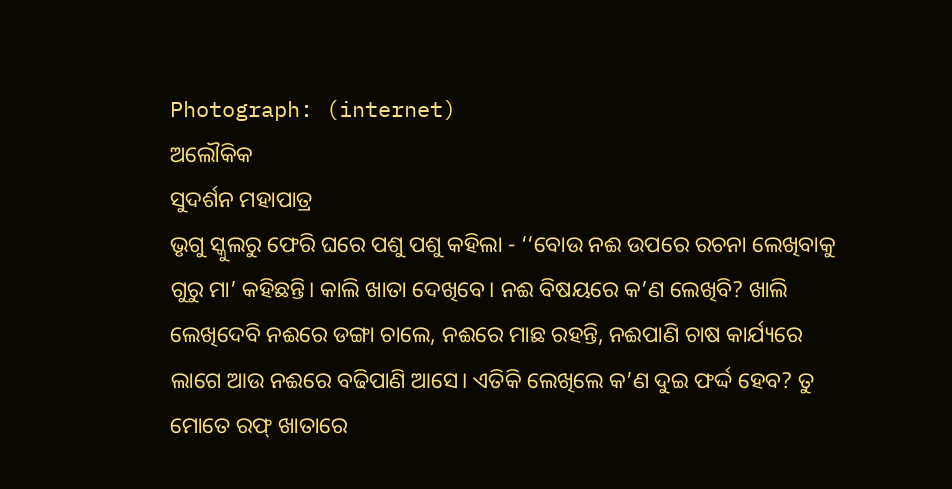Photograph: (internet)
ଅଲୌକିକ
ସୁଦର୍ଶନ ମହାପାତ୍ର
ଭୃଗୁ ସ୍କୁଲରୁ ଫେରି ଘରେ ପଶୁ ପଶୁ କହିଲା - ‘‘ବୋଉ ନଈ ଉପରେ ରଚନା ଲେଖିବାକୁ ଗୁରୁ ମା’ କହିଛନ୍ତି। କାଲି ଖାତା ଦେଖିବେ। ନଈ ବିଷୟରେ କ’ଣ ଲେଖିବି? ଖାଲି ଲେଖିଦେବି ନଈରେ ଡଙ୍ଗା ଚାଲେ, ନଈରେ ମାଛ ରହନ୍ତି, ନଈପାଣି ଚାଷ କାର୍ଯ୍ୟରେ ଲାଗେ ଆଉ ନଈରେ ବଢିପାଣି ଆସେ। ଏତିକି ଲେଖିଲେ କ’ଣ ଦୁଇ ଫର୍ଦ୍ଦ ହେବ? ତୁ ମୋତେ ରଫ୍ ଖାତାରେ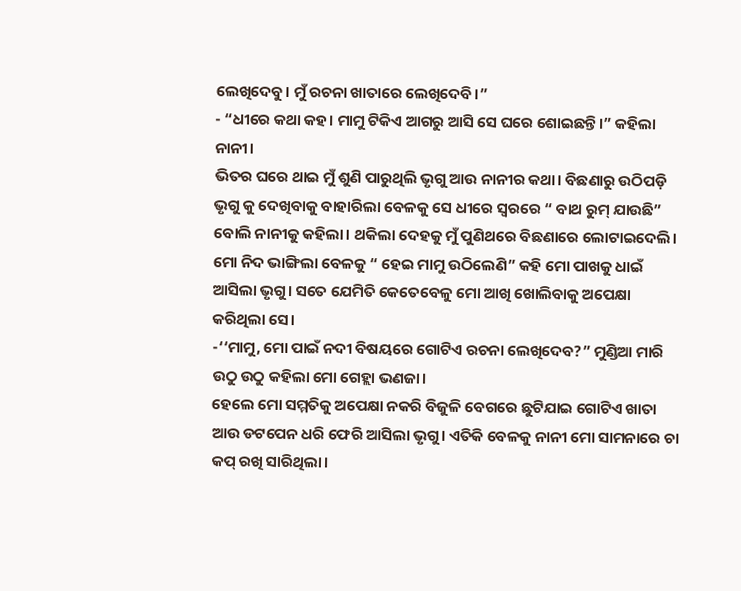ଲେଖିଦେବୁ। ମୁଁ ରଚନା ଖାତାରେ ଲେଖିଦେବି।”
- “ଧୀରେ କଥା କହ। ମାମୁ ଟିକିଏ ଆଗରୁ ଆସି ସେ ଘରେ ଶୋଇଛନ୍ତି।” କହିଲା ନାନୀ।
ଭିତର ଘରେ ଥାଇ ମୁଁ ଶୁଣି ପାରୁଥିଲି ଭୃଗୁ ଆଉ ନାନୀର କଥା। ବିଛଣାରୁ ଉଠିପଡ଼ି ଭୃଗୁ କୁ ଦେଖିବାକୁ ବାହାରିଲା ବେଳକୁ ସେ ଧୀରେ ସ୍ବରରେ “ ବାଥ ରୁମ୍ ଯାଉଛି” ବୋଲି ନାନୀକୁ କହିଲା। ଥକିଲା ଦେହକୁ ମୁଁ ପୁଣିଥରେ ବିଛଣାରେ ଲୋଟାଇଦେଲି। ମୋ ନିଦ ଭାଙ୍ଗିଲା ବେଳକୁ “ ହେଇ ମାମୁ ଉଠିଲେଣି” କହି ମୋ ପାଖକୁ ଧାଇଁ ଆସିଲା ଭୃଗୁ। ସତେ ଯେମିତି କେତେବେଳୁ ମୋ ଆଖି ଖୋଲିବାକୁ ଅପେକ୍ଷା କରିଥିଲା ସେ।
-‘‘ମାମୁ, ମୋ ପାଇଁ ନଦୀ ବିଷୟରେ ଗୋଟିଏ ରଚନା ଲେଖିଦେବ?” ମୁଣ୍ଡିଆ ମାରି ଉଠୁ ଉଠୁ କହିଲା ମୋ ଗେହ୍ଲା ଭଣଜା।
ହେଲେ ମୋ ସମ୍ମତିକୁ ଅପେକ୍ଷା ନକରି ବିଜୁଳି ବେଗରେ ଛୁଟିଯାଇ ଗୋଟିଏ ଖାତା ଆଉ ଡଟପେନ ଧରି ଫେରି ଆସିଲା ଭୃଗୁ। ଏତିକି ବେଳକୁ ନାନୀ ମୋ ସାମନାରେ ଚା କପ୍ ରଖି ସାରିଥିଲା।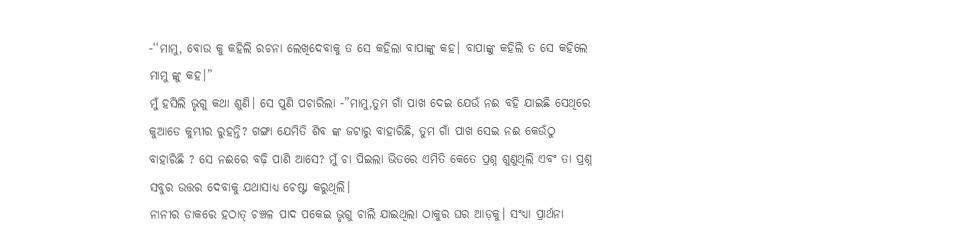-‘‘ମାମୁ, ବୋଉ କୁ କହିଲି ରଚନା ଲେଖିଦେବାକୁ ତ ସେ କହିଲା ବାପାଙ୍କୁ କହ। ବାପାଙ୍କୁ କହିଲି ତ ସେ କହିଲେ ମାମୁ ଙ୍କୁ କହ।”
ମୁଁ ହସିଲି ଭୃଗୁ କଥା ଶୁଣି। ସେ ପୁଣି ପଚାରିଲା -”ମାମୁ,ତୁମ ଗାଁ ପାଖ ଦେଇ ଯେଉଁ ନଈ ବହି ଯାଇଛି ସେଥିରେ କୁଆଡେ କୁମ୍ଭୀର ରୁହନ୍ତି? ଗଙ୍ଗା ଯେମିତି ଶିବ ଙ୍କ ଜଟାରୁ ବାହାରିଛି, ତୁମ ଗାଁ ପାଖ ସେଇ ନଈ କେଉଁଠୁ ବାହାରିଛି ? ସେ ନଈରେ ବଢ଼ି ପାଣି ଆସେ? ମୁଁ ଚା ପିଇଲା ଭିତରେ ଏମିତି କେତେ ପ୍ରଶ୍ନ ଶୁଣୁଥିଲି ଏବଂ ତା ପ୍ରଶ୍ନ ସବୁର ଉତ୍ତର ଦେବାକୁ ଯଥାସାଧ୍ୟ ଚେଷ୍ଟା କରୁଥିଲି।
ନାନୀର ଡାକରେ ହଠାତ୍ ଚଞ୍ଚଳ ପାଦ ପକେଇ ଭୃଗୁ ଚାଲି ଯାଇଥିଲା ଠାକୁର ଘର ଆଡ଼କୁ। ସଂଧ୍ୟା ପ୍ରାର୍ଥନା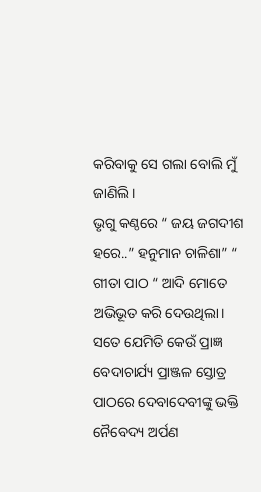କରିବାକୁ ସେ ଗଲା ବୋଲି ମୁଁ ଜାଣିଲି।
ଭୃଗୁ କଣ୍ଠରେ “ ଜୟ ଜଗଦୀଶ ହରେ..” ହନୁମାନ ଚାଳିଶା” “ ଗୀତା ପାଠ “ ଆଦି ମୋତେ ଅଭିଭୂତ କରି ଦେଉଥିଲା। ସତେ ଯେମିତି କେଉଁ ପ୍ରାଜ୍ଞ ବେଦାଚାର୍ଯ୍ୟ ପ୍ରାଞ୍ଜଳ ସ୍ତୋତ୍ର ପାଠରେ ଦେବାଦେବୀଙ୍କୁ ଭକ୍ତି ନୈବେଦ୍ୟ ଅର୍ପଣ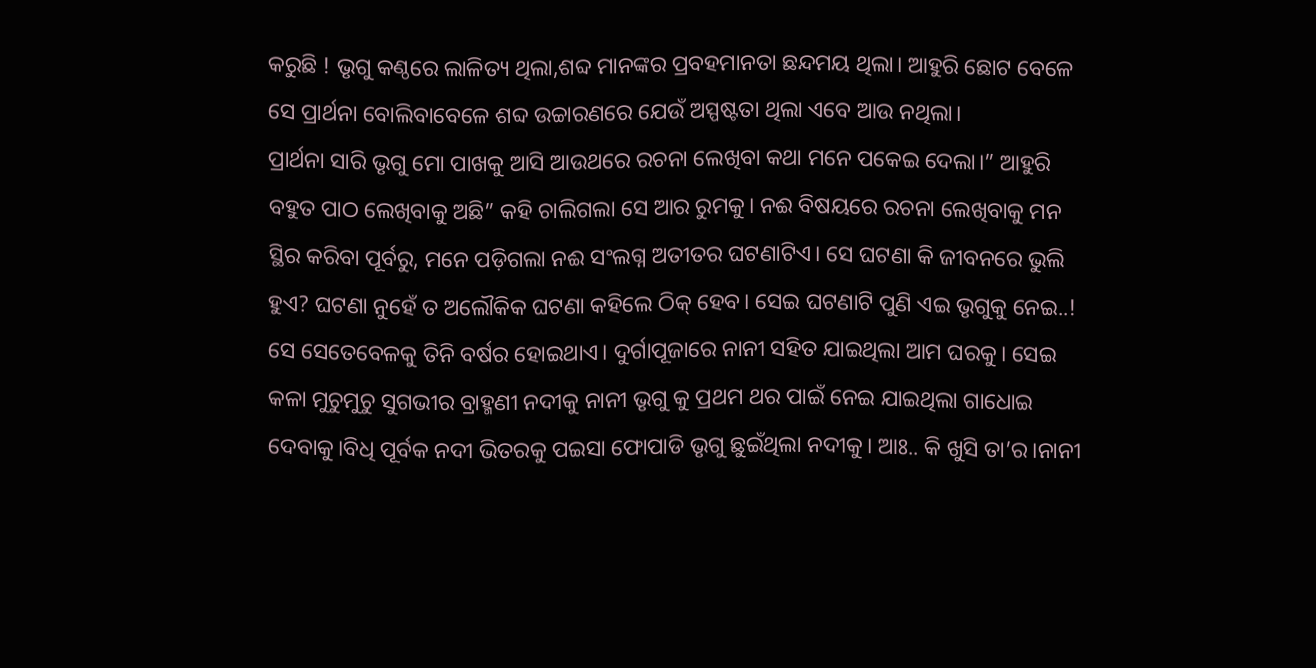କରୁଛି ! ଭୃଗୁ କଣ୍ଠରେ ଲାଳିତ୍ୟ ଥିଲା,ଶବ୍ଦ ମାନଙ୍କର ପ୍ରବହମାନତା ଛନ୍ଦମୟ ଥିଲା। ଆହୁରି ଛୋଟ ବେଳେ ସେ ପ୍ରାର୍ଥନା ବୋଲିବାବେଳେ ଶବ୍ଦ ଉଚ୍ଚାରଣରେ ଯେଉଁ ଅସ୍ପଷ୍ଟତା ଥିଲା ଏବେ ଆଉ ନଥିଲା।
ପ୍ରାର୍ଥନା ସାରି ଭୃଗୁ ମୋ ପାଖକୁ ଆସି ଆଉଥରେ ରଚନା ଲେଖିବା କଥା ମନେ ପକେଇ ଦେଲା।” ଆହୁରି ବହୁତ ପାଠ ଲେଖିବାକୁ ଅଛି” କହି ଚାଲିଗଲା ସେ ଆର ରୁମକୁ। ନଈ ବିଷୟରେ ରଚନା ଲେଖିବାକୁ ମନ ସ୍ଥିର କରିବା ପୂର୍ବରୁ, ମନେ ପଡ଼ିଗଲା ନଈ ସଂଲଗ୍ନ ଅତୀତର ଘଟଣାଟିଏ। ସେ ଘଟଣା କି ଜୀବନରେ ଭୁଲି ହୁଏ? ଘଟଣା ନୁହେଁ ତ ଅଲୌକିକ ଘଟଣା କହିଲେ ଠିକ୍ ହେବ। ସେଇ ଘଟଣାଟି ପୁଣି ଏଇ ଭୃଗୁକୁ ନେଇ..!
ସେ ସେତେବେଳକୁ ତିନି ବର୍ଷର ହୋଇଥାଏ। ଦୁର୍ଗାପୂଜାରେ ନାନୀ ସହିତ ଯାଇଥିଲା ଆମ ଘରକୁ। ସେଇ କଳା ମୁଚୁମୁଚୁ ସୁଗଭୀର ବ୍ରାହ୍ମଣୀ ନଦୀକୁ ନାନୀ ଭୃଗୁ କୁ ପ୍ରଥମ ଥର ପାଇଁ ନେଇ ଯାଇଥିଲା ଗାଧୋଇ ଦେବାକୁ।ବିଧି ପୂର୍ବକ ନଦୀ ଭିତରକୁ ପଇସା ଫୋପାଡି ଭୃଗୁ ଛୁଇଁଥିଲା ନଦୀକୁ। ଆଃ.. କି ଖୁସି ତା’ର।ନାନୀ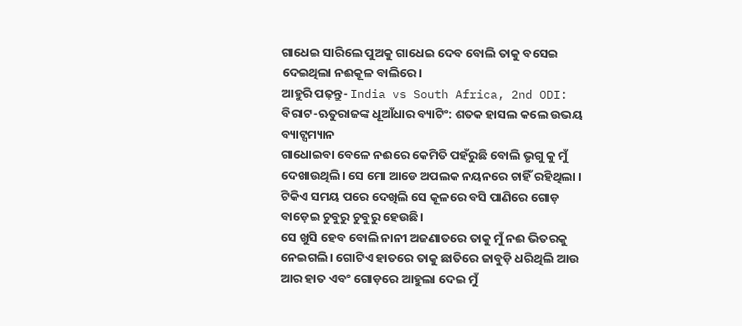ଗାଧେଇ ସାରିଲେ ପୁଅକୁ ଗାଧେଇ ଦେବ ବୋଲି ତାକୁ ବସେଇ ଦେଇଥିଲା ନଈକୂଳ ବାଲିରେ।
ଆହୁରି ପଢ଼ନ୍ତୁ- India vs South Africa, 2nd ODI: ବିରାଟ-ଋତୁରାଜଙ୍କ ଧୂଆଁଧାର ବ୍ୟାଟିଂ: ଶତକ ହାସଲ କଲେ ଉଭୟ ବ୍ୟାଟ୍ସମ୍ୟାନ
ଗାଧୋଇବା ବେଳେ ନଈରେ କେମିତି ପହଁରୁଛି ବୋଲି ଭୃଗୁ କୁ ମୁଁ ଦେଖାଉଥିଲି। ସେ ମୋ ଆଡେ ଅପଲକ ନୟନରେ ଚାହିଁ ରହିଥିଲା । ଟିକିଏ ସମୟ ପରେ ଦେଖିଲି ସେ କୂଳରେ ବସି ପାଣିରେ ଗୋଡ଼ ବାଡ଼େଇ ଚୁବୁରୁ ଚୁବୁରୁ ହେଉଛି।
ସେ ଖୁସି ହେବ ବୋଲି ନାନୀ ଅଜଣାତରେ ତାକୁ ମୁଁ ନଈ ଭିତରକୁ ନେଇଗଲି। ଗୋଟିଏ ହାତରେ ତାକୁ ଛାତିରେ ଜାବୁଡ଼ି ଧରିଥିଲି ଆଉ ଆର ହାତ ଏବଂ ଗୋଡ଼ରେ ଆହୁଲା ଦେଇ ମୁଁ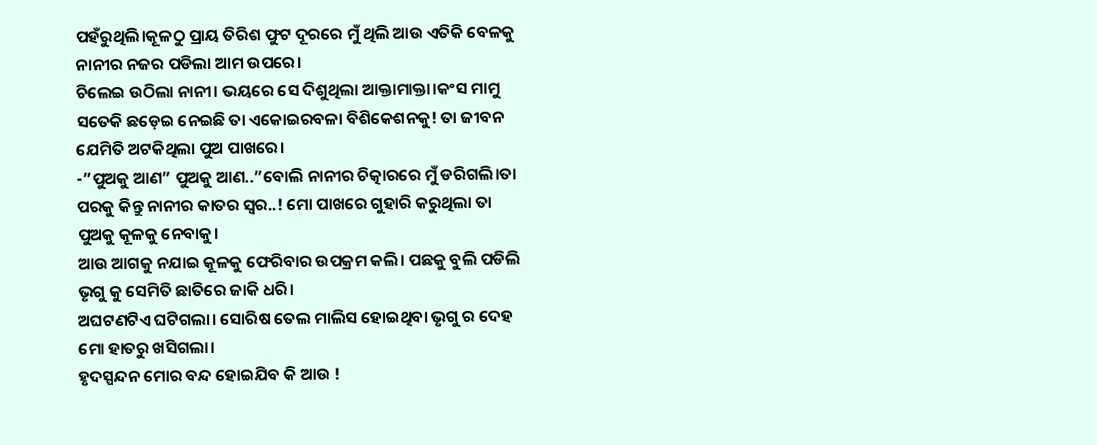ପହଁରୁଥିଲି।କୂଳଠୁ ପ୍ରାୟ ତିରିଶ ଫୁଟ ଦୂରରେ ମୁଁ ଥିଲି ଆଉ ଏତିକି ବେଳକୁ ନାନୀର ନଜର ପଡିଲା ଆମ ଉପରେ।
ଚିଲେଇ ଉଠିଲା ନାନୀ। ଭୟରେ ସେ ଦିଶୁଥିଲା ଆକ୍ତାମାକ୍ତା।କଂସ ମାମୁ ସତେକି ଛଡ଼େଇ ନେଇଛି ତା ଏକୋଇରବଳା ବିଶିକେଶନକୁ! ତା ଜୀବନ ଯେମିତି ଅଟକିଥିଲା ପୁଅ ପାଖରେ।
-”ପୁଅକୁ ଆଣ” ପୁଅକୁ ଆଣ..”ବୋଲି ନାନୀର ଚିତ୍କାରରେ ମୁଁ ଡରିଗଲି।ତା ପରକୁ କିନ୍ତୁ ନାନୀର କାତର ସ୍ବର..! ମୋ ପାଖରେ ଗୁହାରି କରୁଥିଲା ତା ପୁଅକୁ କୂଳକୁ ନେବାକୁ।
ଆଉ ଆଗକୁ ନଯାଇ କୂଳକୁ ଫେରିବାର ଉପକ୍ରମ କଲି। ପଛକୁ ବୁଲି ପଡିଲି ଭୃଗୁ କୁ ସେମିତି ଛାତିରେ ଜାକି ଧରି।
ଅଘଟଣଟିଏ ଘଟିଗଲା। ସୋରିଷ ତେଲ ମାଲିସ ହୋଇଥିବା ଭୃଗୁ ର ଦେହ ମୋ ହାତରୁ ଖସିଗଲା।
ହୃଦସ୍ପନ୍ଦନ ମୋର ବନ୍ଦ ହୋଇଯିବ କି ଆଉ !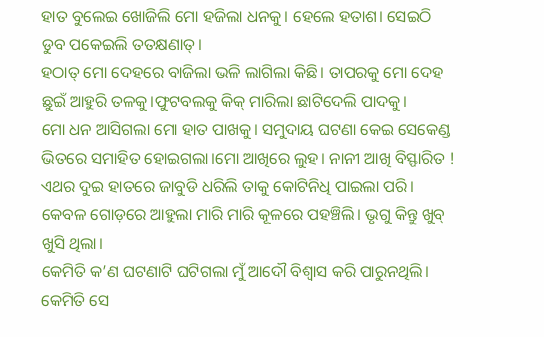ହାତ ବୁଲେଇ ଖୋଜିଲି ମୋ ହଜିଲା ଧନକୁ। ହେଲେ ହତାଶ। ସେଇଠି ଡୁବ ପକେଇଲି ତତକ୍ଷଣାତ୍।
ହଠାତ୍ ମୋ ଦେହରେ ବାଜିଲା ଭଳି ଲାଗିଲା କିଛି। ତାପରକୁ ମୋ ଦେହ ଛୁଇଁ ଆହୁରି ତଳକୁ।ଫୁଟବଲକୁ କିକ୍ ମାରିଲା ଛାଟିଦେଲି ପାଦକୁ।
ମୋ ଧନ ଆସିଗଲା ମୋ ହାତ ପାଖକୁ। ସମୁଦାୟ ଘଟଣା କେଇ ସେକେଣ୍ଡ ଭିତରେ ସମାହିତ ହୋଇଗଲା।ମୋ ଆଖିରେ ଲୁହ। ନାନୀ ଆଖି ବିସ୍ଫାରିତ !
ଏଥର ଦୁଇ ହାତରେ ଜାବୁଡି ଧରିଲି ତାକୁ କୋଟିନିଧି ପାଇଲା ପରି। କେବଳ ଗୋଡ଼ରେ ଆହୁଲା ମାରି ମାରି କୂଳରେ ପହଞ୍ଚିଲି। ଭୃଗୁ କିନ୍ତୁ ଖୁବ୍ ଖୁସି ଥିଲା।
କେମିତି କ’ଣ ଘଟଣାଟି ଘଟିଗଲା ମୁଁ ଆଦୌ ବିଶ୍ବାସ କରି ପାରୁନଥିଲି। କେମିତି ସେ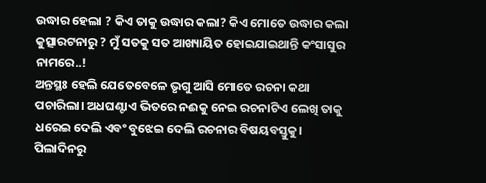ଉଦ୍ଧାର ହେଲା ? କିଏ ତାକୁ ଉଦ୍ଧାର କଲା? କିଏ ମୋତେ ଉଦ୍ଧାର କଲା କୁତ୍ସାରଟନାରୁ ? ମୁଁ ସତକୁ ସତ ଆଖ୍ୟାୟିତ ହୋଇଯାଇଥାନ୍ତି କଂସାସୁର ନାମରେ..!
ଅନ୍ତସ୍ଥଃ ହେଲି ଯେତେବେଳେ ଭୃଗୁ ଆସି ମୋତେ ରଚନା କଥା ପଚାରିଲା। ଅଧଘଣ୍ଟାଏ ଭିତରେ ନଈକୁ ନେଇ ରଚନାଟିଏ ଲେଖି ତାକୁ ଧରେଇ ଦେଲି ଏବଂ ବୁଝେଇ ଦେଲି ରଚନାର ବିଷୟବସ୍ତୁକୁ।
ପିଲାଦିନରୁ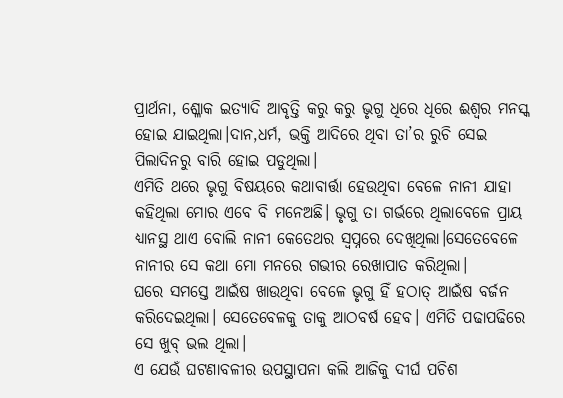ପ୍ରାର୍ଥନା, ଶ୍ଳୋକ ଇତ୍ୟାଦି ଆବୃତ୍ତି କରୁ କରୁ ଭୃଗୁ ଧିରେ ଧିରେ ଈଶ୍ଵର ମନସ୍କ ହୋଇ ଯାଇଥିଲା।ଦାନ,ଧର୍ମ, ଭକ୍ତି ଆଦିରେ ଥିବା ତା’ର ରୁଚି ସେଇ ପିଲାଦିନରୁ ବାରି ହୋଇ ପଡୁଥିଲା।
ଏମିତି ଥରେ ଭୃଗୁ ବିଷୟରେ କଥାବାର୍ତ୍ତା ହେଉଥିବା ବେଳେ ନାନୀ ଯାହା କହିଥିଲା ମୋର ଏବେ ବି ମନେଅଛି। ଭୃଗୁ ତା ଗର୍ଭରେ ଥିଲାବେଳେ ପ୍ରାୟ ଧ୍ୟାନସ୍ଥ ଥାଏ ବୋଲି ନାନୀ କେତେଥର ସ୍ବପ୍ନରେ ଦେଖିଥିଲା।ସେତେବେଳେ ନାନୀର ସେ କଥା ମୋ ମନରେ ଗଭୀର ରେଖାପାତ କରିଥିଲା।
ଘରେ ସମସ୍ତେ ଆଇଁଷ ଖାଉଥିବା ବେଳେ ଭୃଗୁ ହିଁ ହଠାତ୍ ଆଇଁଷ ବର୍ଜନ କରିଦେଇଥିଲା। ସେତେବେଳକୁ ତାକୁ ଆଠବର୍ଷ ହେବ। ଏମିତି ପଢାପଢିରେ ସେ ଖୁବ୍ ଭଲ ଥିଲା।
ଏ ଯେଉଁ ଘଟଣାବଳୀର ଉପସ୍ଥାପନା କଲି ଆଜିକୁ ଦୀର୍ଘ ପଚିଶ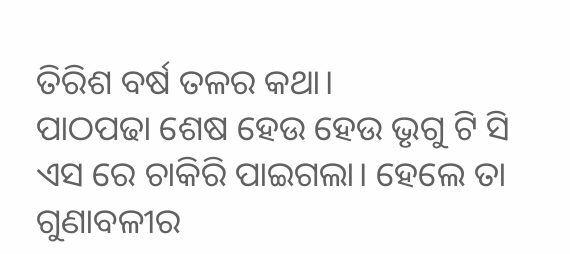ତିରିଶ ବର୍ଷ ତଳର କଥା।
ପାଠପଢା ଶେଷ ହେଉ ହେଉ ଭୃଗୁ ଟି ସି ଏସ ରେ ଚାକିରି ପାଇଗଲା। ହେଲେ ତା ଗୁଣାବଳୀର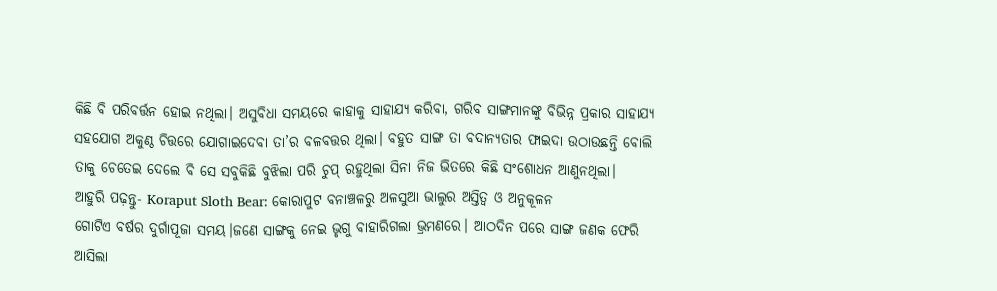କିଛି ବି ପରିବର୍ତ୍ତନ ହୋଇ ନଥିଲା। ଅସୁବିଧା ସମୟରେ କାହାକୁ ସାହାଯ୍ୟ କରିବା, ଗରିବ ସାଙ୍ଗମାନଙ୍କୁ ବିଭିନ୍ନ ପ୍ରକାର ସାହାଯ୍ୟ ସହଯୋଗ ଅକୁଣ୍ଠ ଚିତ୍ତରେ ଯୋଗାଇଦେବା ତା’ର ବଳବତ୍ତର ଥିଲା। ବହୁତ ସାଙ୍ଗ ତା ବଦାନ୍ୟତାର ଫାଇଦା ଉଠାଉଛନ୍ତି ବୋଲି ତାକୁ ଚେତେଇ ଦେଲେ ବି ସେ ସବୁକିଛି ବୁଝିଲା ପରି ଚୁପ୍ ରହୁଥିଲା ସିନା ନିଜ ଭିତରେ କିଛି ସଂଶୋଧନ ଆଣୁନଥିଲା।
ଆହୁରି ପଢ଼ନ୍ତୁ- Koraput Sloth Bear: କୋରାପୁଟ ବନାଞ୍ଚଳରୁ ଅଳସୁଆ ଭାଲୁର ଅସ୍ତିତ୍ୱ ଓ ଅନୁକୂଳନ
ଗୋଟିଏ ବର୍ଷର ଦୁର୍ଗାପୂଜା ସମୟ।ଜଣେ ସାଙ୍ଗକୁ ନେଇ ଭୃଗୁ ବାହାରିଗଲା ଭ୍ରମଣରେ। ଆଠଦିନ ପରେ ସାଙ୍ଗ ଜଣକ ଫେରି ଆସିଲା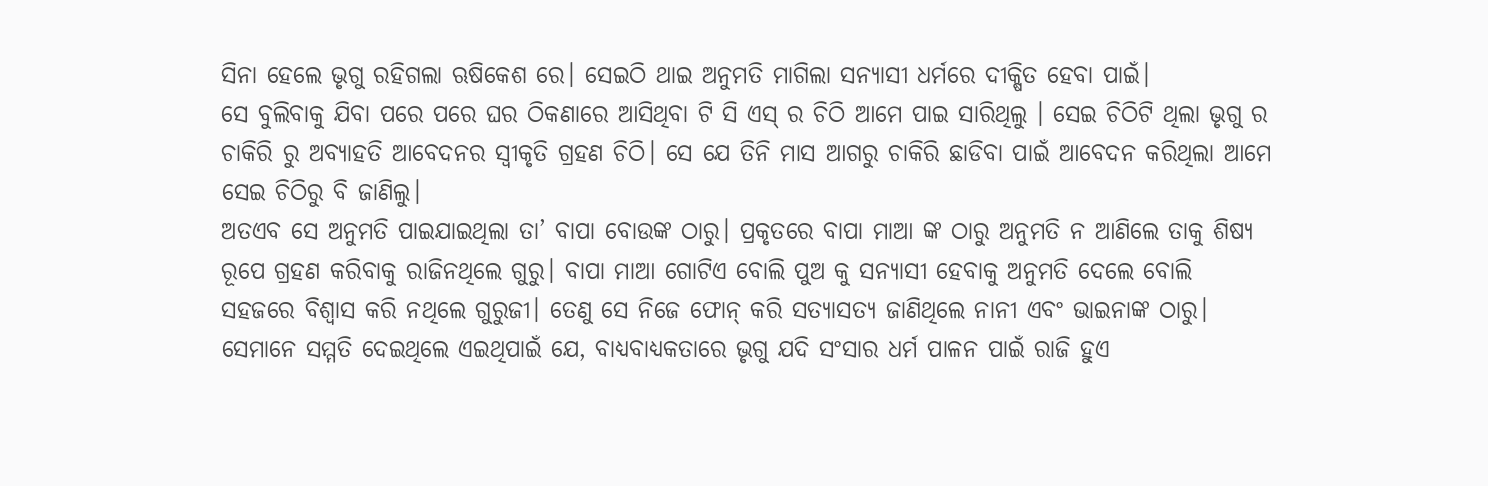ସିନା ହେଲେ ଭୃଗୁ ରହିଗଲା ଋଷିକେଶ ରେ। ସେଇଠି ଥାଇ ଅନୁମତି ମାଗିଲା ସନ୍ୟାସୀ ଧର୍ମରେ ଦୀକ୍ଷିତ ହେବା ପାଇଁ।
ସେ ବୁଲିବାକୁ ଯିବା ପରେ ପରେ ଘର ଠିକଣାରେ ଆସିଥିବା ଟି ସି ଏସ୍ ର ଚିଠି ଆମେ ପାଇ ସାରିଥିଲୁ । ସେଇ ଚିଠିଟି ଥିଲା ଭୃଗୁ ର ଚାକିରି ରୁ ଅବ୍ୟାହତି ଆବେଦନର ସ୍ବୀକୃତି ଗ୍ରହଣ ଚିଠି। ସେ ଯେ ତିନି ମାସ ଆଗରୁ ଚାକିରି ଛାଡିବା ପାଇଁ ଆବେଦନ କରିଥିଲା ଆମେ ସେଇ ଚିଠିରୁ ବି ଜାଣିଲୁ।
ଅତଏବ ସେ ଅନୁମତି ପାଇଯାଇଥିଲା ତା’ ବାପା ବୋଉଙ୍କ ଠାରୁ। ପ୍ରକୃତରେ ବାପା ମାଆ ଙ୍କ ଠାରୁ ଅନୁମତି ନ ଆଣିଲେ ତାକୁ ଶିଷ୍ୟ ରୂପେ ଗ୍ରହଣ କରିବାକୁ ରାଜିନଥିଲେ ଗୁରୁ। ବାପା ମାଆ ଗୋଟିଏ ବୋଲି ପୁଅ କୁ ସନ୍ୟାସୀ ହେବାକୁ ଅନୁମତି ଦେଲେ ବୋଲି ସହଜରେ ବିଶ୍ବାସ କରି ନଥିଲେ ଗୁରୁଜୀ। ତେଣୁ ସେ ନିଜେ ଫୋନ୍ କରି ସତ୍ୟାସତ୍ୟ ଜାଣିଥିଲେ ନାନୀ ଏବଂ ଭାଇନାଙ୍କ ଠାରୁ। ସେମାନେ ସମ୍ମତି ଦେଇଥିଲେ ଏଇଥିପାଇଁ ଯେ, ବାଧ୍ୟବାଧ୍ୟକତାରେ ଭୃଗୁ ଯଦି ସଂସାର ଧର୍ମ ପାଳନ ପାଇଁ ରାଜି ହୁଏ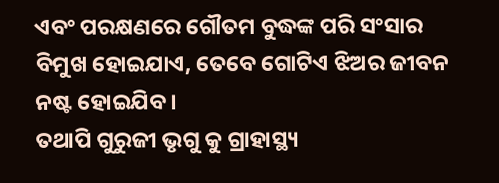ଏବଂ ପରକ୍ଷଣରେ ଗୌତମ ବୁଦ୍ଧଙ୍କ ପରି ସଂସାର ବିମୁଖ ହୋଇଯାଏ, ତେବେ ଗୋଟିଏ ଝିଅର ଜୀବନ ନଷ୍ଟ ହୋଇଯିବ।
ତଥାପି ଗୁରୁଜୀ ଭୃଗୁ କୁ ଗ୍ରାହାସ୍ଥ୍ୟ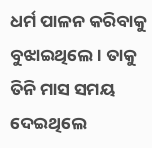ଧର୍ମ ପାଳନ କରିବାକୁ ବୁଝାଇଥିଲେ। ତାକୁ ତିନି ମାସ ସମୟ ଦେଇଥିଲେ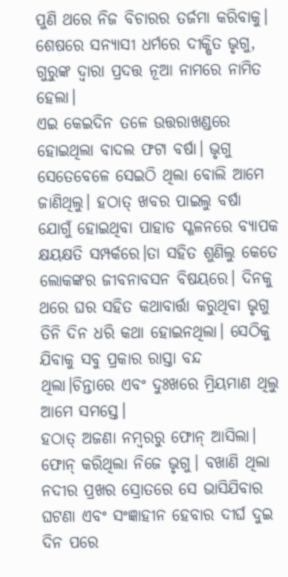ପୁଣି ଥରେ ନିଜ ବିଚାରର ତର୍ଜମା କରିବାକୁ।
ଶେଷରେ ସନ୍ୟାସୀ ଧର୍ମରେ ଦୀକ୍ଷିତ ଭୃଗୁ, ଗୁରୁଙ୍କ ଦ୍ଵାରା ପ୍ରଦତ୍ତ ନୂଆ ନାମରେ ନାମିତ ହେଲା।
ଏଇ କେଇଦିନ ତଳେ ଉତ୍ତରାଖଣ୍ଡରେ ହୋଇଥିଲା ବାଦଲ ଫଟା ବର୍ଷା। ଭୃଗୁ ସେତେବେଳେ ସେଇଠି ଥିଲା ବୋଲି ଆମେ ଜାଣିଥିଲୁ। ହଠାତ୍ ଖବର ପାଇଲୁ ବର୍ଷା ଯୋଗୁଁ ହୋଇଥିବା ପାହାଡ ସ୍ଖଳନରେ ବ୍ୟାପକ କ୍ଷୟକ୍ଷତି ସମ୍ପର୍କରେ।ତା ସହିତ ଶୁଣିଲୁ କେତେ ଲୋକଙ୍କର ଜୀବନାବସନ ବିଷୟରେ। ଦିନକୁ ଥରେ ଘର ସହିତ କଥାବାର୍ତ୍ତା କରୁଥିବା ଭୃଗୁ ତିନି ଦିନ ଧରି କଥା ହୋଇନଥିଲା। ସେଠିକୁ ଯିବାକୁ ସବୁ ପ୍ରକାର ରାସ୍ତା ବନ୍ଦ ଥିଲା।ଚିନ୍ତାରେ ଏବଂ ଦୁଃଖରେ ମ୍ରିୟମାଣ ଥିଲୁ ଆମେ ସମସ୍ତେ।
ହଠାତ୍ ଅଜଣା ନମ୍ବରରୁ ଫୋନ୍ ଆସିଲା। ଫୋନ୍ କରିଥିଲା ନିଜେ ଭୃଗୁ। ବଖାଣି ଥିଲା ନଦୀର ପ୍ରଖର ସ୍ରୋତରେ ସେ ଭାସିଯିବାର ଘଟଣା ଏବଂ ସଂଜ୍ଞାହୀନ ହେବାର ଦୀର୍ଘ ଦୁଇ ଦିନ ପରେ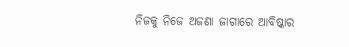ନିଜକୁ ନିଜେ ଅଜଣା ଜାଗାରେ ଆବିଷ୍କାର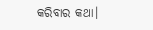କରିବାର କଥା।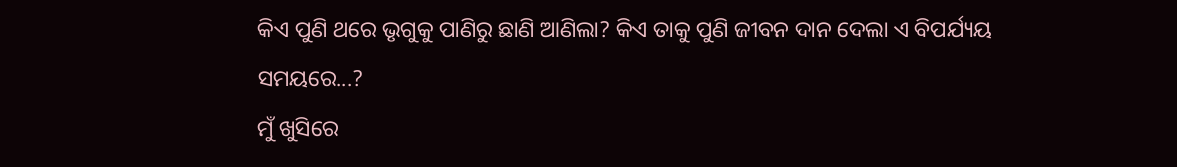କିଏ ପୁଣି ଥରେ ଭୃଗୁକୁ ପାଣିରୁ ଛାଣି ଆଣିଲା? କିଏ ତାକୁ ପୁଣି ଜୀବନ ଦାନ ଦେଲା ଏ ବିପର୍ଯ୍ୟୟ ସମୟରେ...?
ମୁଁ ଖୁସିରେ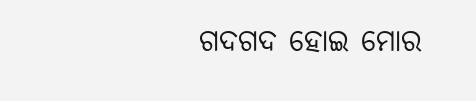ଗଦଗଦ ହୋଇ ମୋର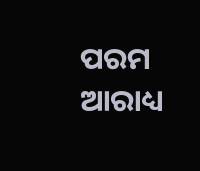ପରମ ଆରାଧ୍ୟ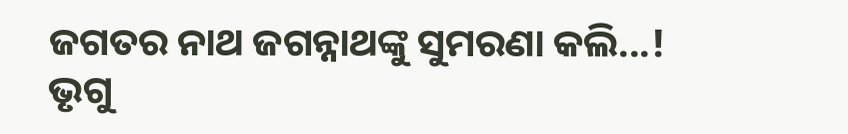ଜଗତର ନାଥ ଜଗନ୍ନାଥଙ୍କୁ ସୁମରଣା କଲି...! ଭୃଗୁ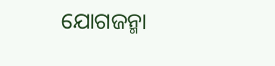ଯୋଗଜନ୍ମା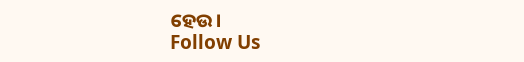ହେଉ।
Follow Us